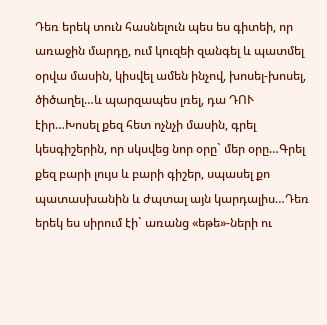Դեռ երեկ տուն հասնելուն պես ես գիտեի, որ առաջին մարդը, ում կուզեի զանգել և պատմել օրվա մասին, կիսվել ամեն ինչով, խոսել-խոսել, ծիծաղել…և պարզապես լռել, դա ԴՈՒ էիր…Խոսել քեզ հետ ոչնչի մասին, գրել կեսգիշերին, որ սկսվեց նոր օրը` մեր օրը…Գրել քեզ բարի լույս և բարի գիշեր, սպասել քո պատասխանին և ժպտալ այն կարդալիս…Դեռ երեկ ես սիրում էի` առանց «եթե»-ների ու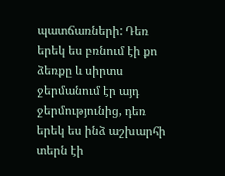պատճառների: Դեռ երեկ ես բռնում էի քո ձեռքը և սիրտս ջերմանում էր այդ ջերմությունից, դեռ երեկ ես ինձ աշխարհի տերն էի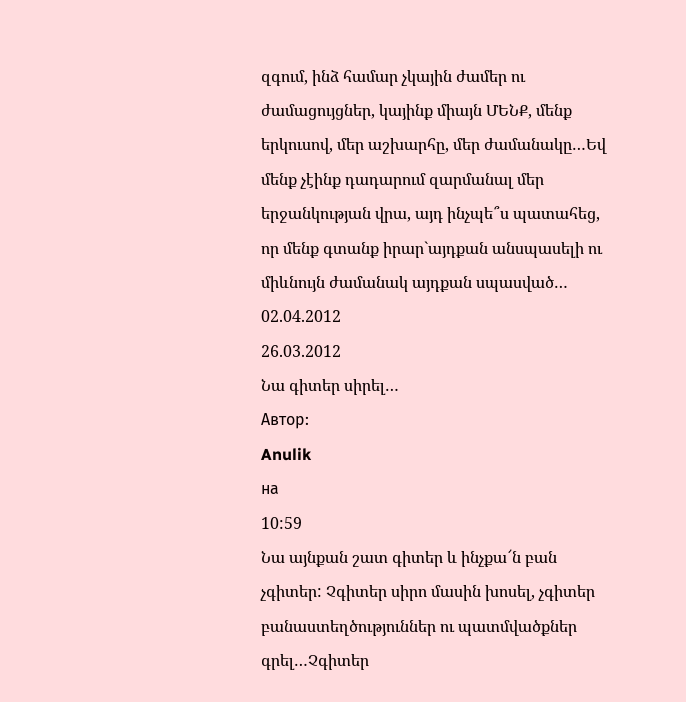զգում, ինձ համար չկային ժամեր ու ժամացույցներ, կայինք միայն ՄԵՆՔ, մենք երկուսով, մեր աշխարհը, մեր ժամանակը…Եվ մենք չէինք դադարում զարմանալ մեր երջանկության վրա, այդ ինչպե՞ս պատահեց, որ մենք գտանք իրար`այդքան անսպասելի ու միևնույն ժամանակ այդքան սպասված…
02.04.2012
26.03.2012
Նա գիտեր սիրել…
Автор:
Anulik
на
10:59
Նա այնքան շատ գիտեր և ինչքա՜ն բան չգիտեր: Չգիտեր սիրո մասին խոսել, չգիտեր բանաստեղծություններ ու պատմվածքներ գրել…Չգիտեր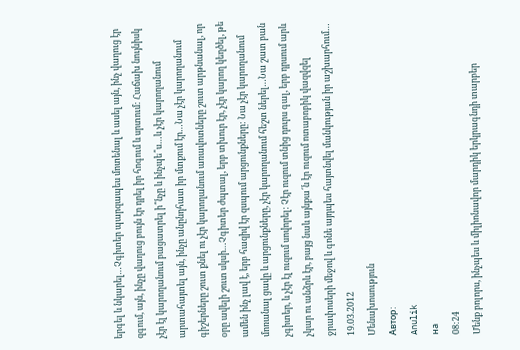երգել և նկարել…Չգիտեր պարզապես մոտենալ և ասել այն, ինչ վաղուց էր զգում, այն, ինչը վաղուց բույն էր դրել իր հոգում և սրտում: Հաճախ նույնիսկ չէր էլ կարողանում բացատրել ի՞նչը և ինչպե՞ս…և չէր կարողանում արտահայտել այն, ինչը անընդհատ իր մտքում էր…Նա չէր կարողանում գիշերները շուտ քնել ու չէր կարողանում առավոտները շուտ արթնանալ, որ օրը ավելի շուտ սկսի…Չգիտեր ժպտալ, երբ տխուր էր, չէր կարող կեղծել, թե ամեն ինչ լավ է, երբ հազիվ էր զսպում արցունքները: Նա չէր կարողանում մոռանալ ցավը և արցունքները, չէր կարողանում հեշտ ներել…Նա շատ բան չգիտեր, և չէր էլ ուզում սովորել: Չէր ուզում տնից դուրս գալ, երբ դրսում արև չկար ու անձրև էր, բայց նաև այնքա՜ն էր ուզում ոտաբոբիկ վազվզել ջրափոսերի մեջով և գոնե այդպես հայտնվել մանկության իր աշխարհում…
19.03.2012
Մենախոսություն
Автор:
Anulik
на
08:24
Մենք բոլորս, ինչպես և միլիոնավոր մարդիկ երկրագնդի տարբեր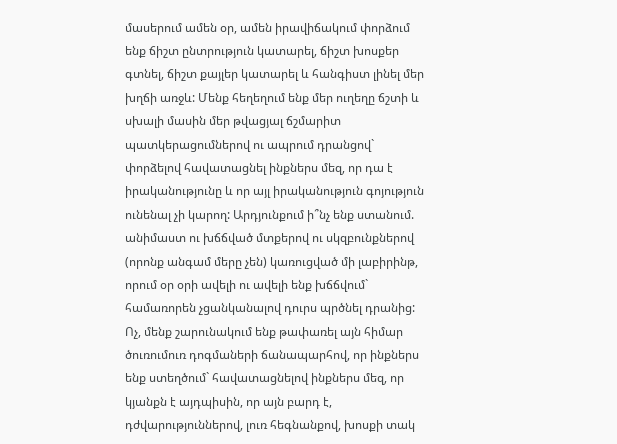մասերում ամեն օր, ամեն իրավիճակում փորձում ենք ճիշտ ընտրություն կատարել, ճիշտ խոսքեր գտնել, ճիշտ քայլեր կատարել և հանգիստ լինել մեր խղճի առջև: Մենք հեղեղում ենք մեր ուղեղը ճշտի և սխալի մասին մեր թվացյալ ճշմարիտ պատկերացումներով ու ապրում դրանցով` փորձելով հավատացնել ինքներս մեզ, որ դա է իրականությունը և որ այլ իրականություն գոյություն ունենալ չի կարող: Արդյունքում ի՞նչ ենք ստանում. անիմաստ ու խճճված մտքերով ու սկզբունքներով (որոնք անգամ մերը չեն) կառուցված մի լաբիրինթ, որում օր օրի ավելի ու ավելի ենք խճճվում` համառորեն չցանկանալով դուրս պրծնել դրանից: Ոչ, մենք շարունակում ենք թափառել այն հիմար ծուռումուռ դոգմաների ճանապարհով, որ ինքներս ենք ստեղծում` հավատացնելով ինքներս մեզ, որ կյանքն է այդպիսին, որ այն բարդ է, դժվարություններով, լուռ հեգնանքով, խոսքի տակ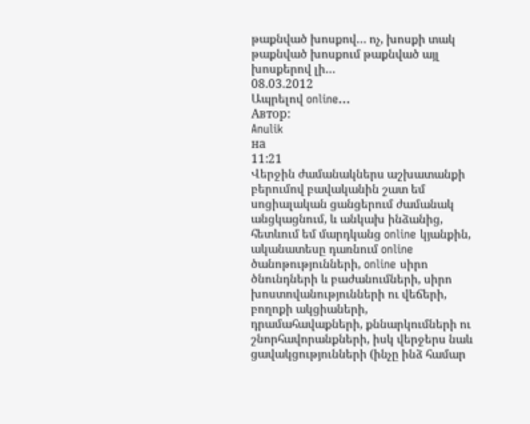թաքնված խոսքով… ոչ, խոսքի տակ թաքնված խոսքում թաքնված այլ խոսքերով լի…
08.03.2012
Ապրելով online…
Автор:
Anulik
на
11:21
Վերջին ժամանակներս աշխատանքի բերումով բավականին շատ եմ սոցիալական ցանցերում ժամանակ անցկացնում, և անկախ ինձանից, հետևում եմ մարդկանց online կյանքին, ականատեսը դառնում online ծանոթությունների, online սիրո ծնունդների և բաժանումների, սիրո խոստովանությունների ու վեճերի, բողոքի ակցիաների, դրամահավաքների, քննարկումների ու շնորհավորանքների, իսկ վերջերս նաև ցավակցությունների (ինչը ինձ համար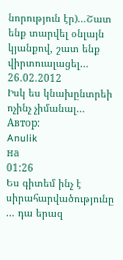նորություն էր)…Շատ ենք տարվել օնլայն կյանքով, շատ ենք վիրտուալացել…
26.02.2012
Իսկ ես կնախընտրեի ոչինչ չիմանալ…
Автор:
Anulik
на
01:26
Ես գիտեմ ինչ է սիրահարվածությունը … դա երազ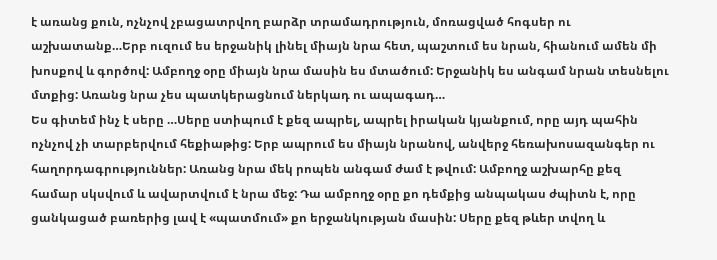է առանց քուն, ոչնչով չբացատրվող բարձր տրամադրություն, մոռացված հոգսեր ու աշխատանք…Երբ ուզում ես երջանիկ լինել միայն նրա հետ, պաշտում ես նրան, հիանում ամեն մի խոսքով և գործով: Ամբողջ օրը միայն նրա մասին ես մտածում: Երջանիկ ես անգամ նրան տեսնելու մտքից: Առանց նրա չես պատկերացնում ներկադ ու ապագադ…
Ես գիտեմ ինչ է սերը …Սերը ստիպում է քեզ ապրել, ապրել իրական կյանքում, որը այդ պահին ոչնչով չի տարբերվում հեքիաթից: Երբ ապրում ես միայն նրանով, անվերջ հեռախոսազանգեր ու հաղորդագրություններ: Առանց նրա մեկ րոպեն անգամ ժամ է թվում: Ամբողջ աշխարհը քեզ համար սկսվում և ավարտվում է նրա մեջ: Դա ամբողջ օրը քո դեմքից անպակաս ժպիտն է, որը ցանկացած բառերից լավ է «պատմում» քո երջանկության մասին: Սերը քեզ թևեր տվող և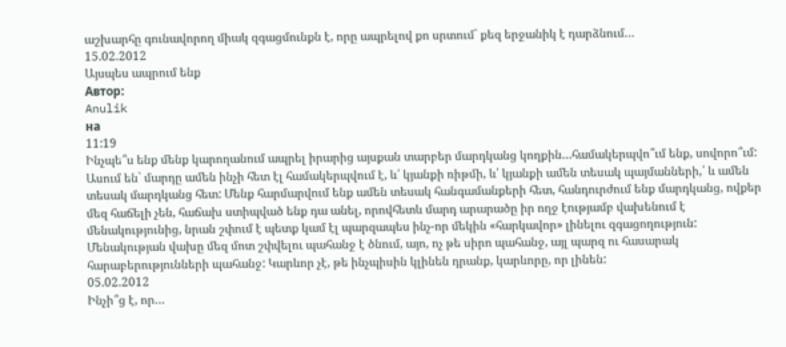աշխարհը գունավորող միակ զգացմունքն է, որը ապրելով քո սրտում` քեզ երջանիկ է դարձնում…
15.02.2012
Այսպես ապրում ենք
Автор:
Anulik
на
11:19
Ինչպե՞ս ենք մենք կարողանում ապրել իրարից այսքան տարբեր մարդկանց կողքին…համակերպվո՞ւմ ենք, սովորո՞ւմ: Ասում են` մարդը ամեն ինչի հետ էլ համակերպվում է, և՛ կյանքի ռիթմի, և՛ կյանքի ամեն տեսակ պայմանների,՛ և ամեն տեսակ մարդկանց հետ: Մենք հարմարվում ենք ամեն տեսակ հանգամանքերի հետ, հանդուրժում ենք մարդկանց, ովքեր մեզ հաճելի չեն, հաճախ ստիպված ենք դա անել, որովհետև մարդ արարածը իր ողջ էությամբ վախենում է մենակությունից, նրան շփում է պետք կամ էլ պարզապես ինչ-որ մեկին «հարկավոր» լինելու զգացողություն: Մենակության վախը մեզ մոտ շփվելու պահանջ է ծնում, այո, ոչ թե սիրո պահանջ, այլ պարզ ու հասարակ հարաբերությունների պահանջ: Կարևոր չէ, թե ինչպիսին կլինեն դրանք, կարևորը, որ լինեն:
05.02.2012
Ինչի՞ց է, որ…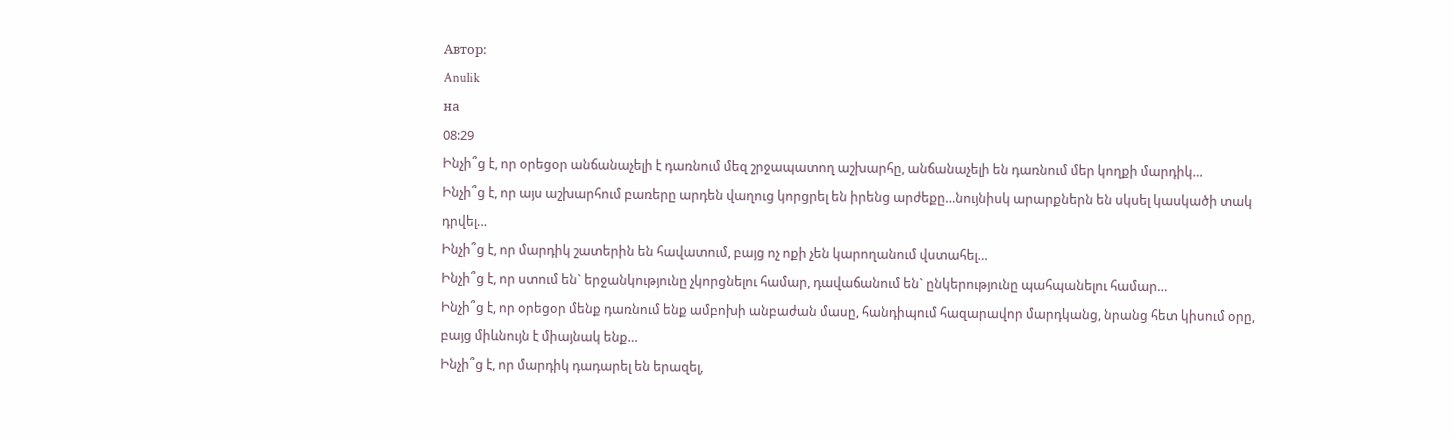Автор:
Anulik
на
08:29
Ինչի՞ց է, որ օրեցօր անճանաչելի է դառնում մեզ շրջապատող աշխարհը, անճանաչելի են դառնում մեր կողքի մարդիկ…
Ինչի՞ց է, որ այս աշխարհում բառերը արդեն վաղուց կորցրել են իրենց արժեքը…նույնիսկ արարքներն են սկսել կասկածի տակ դրվել…
Ինչի՞ց է, որ մարդիկ շատերին են հավատում, բայց ոչ ոքի չեն կարողանում վստահել…
Ինչի՞ց է, որ ստում են` երջանկությունը չկորցնելու համար, դավաճանում են` ընկերությունը պահպանելու համար…
Ինչի՞ց է, որ օրեցօր մենք դառնում ենք ամբոխի անբաժան մասը, հանդիպում հազարավոր մարդկանց, նրանց հետ կիսում օրը, բայց միևնույն է միայնակ ենք…
Ինչի՞ց է, որ մարդիկ դադարել են երազել,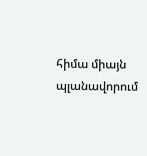հիմա միայն պլանավորում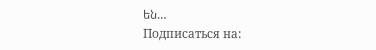են…
Подписаться на: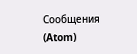Сообщения (Atom)